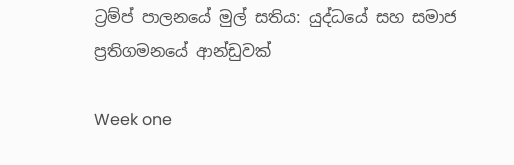ට්‍රම්ප් පාලනයේ මුල් සතිය: යුද්ධයේ සහ සමාජ ප්‍රතිගමනයේ ආන්ඩුවක්

Week one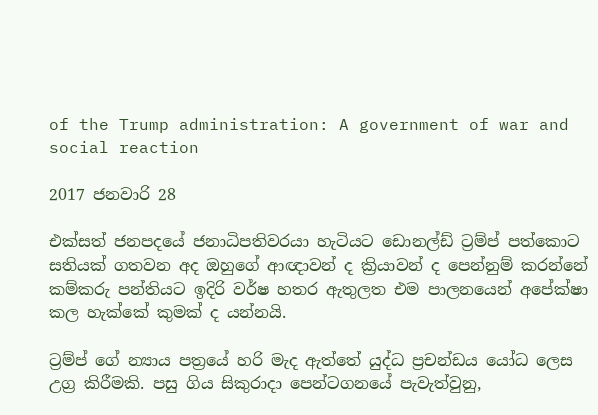of the Trump administration: A government of war and social reaction

2017 ජනවාරි 28

එක්සත් ජනපදයේ ජනාධිපතිවරයා හැටියට ඩොනල්ඩ් ට්‍රම්ප් පත්කොට සතියක් ගතවන අද ඔහුගේ ආඥාවන් ද ක්‍රියාවන් ද පෙන්නුම් කරන්නේ කම්කරු පන්තියට ඉදිරි වර්ෂ හතර ඇතුලත එම පාලනයෙන් අපේක්ෂා කල හැක්කේ කුමක් ද යන්නයි.

ට්‍රම්ප් ගේ න්‍යාය පත්‍රයේ හරි මැද ඇත්තේ යුද්ධ ප්‍රචන්ඩය යෝධ ලෙස උග්‍ර කිරීමකි. පසු ගිය සිකුරාදා පෙන්ටගනයේ පැවැත්වුනු,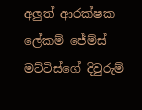අලුත් ආරක්ෂක ලේකම් ජේම්ස් මට්ටිස්ගේ දිවුරුම්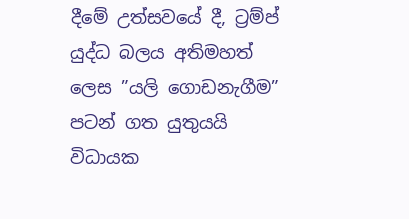දීමේ උත්සවයේ දී, ට්‍රම්ප් යුද්ධ බලය අතිමහත් ලෙස ”යලි ගොඩනැගීම” පටන් ගත යුතුයයි විධායක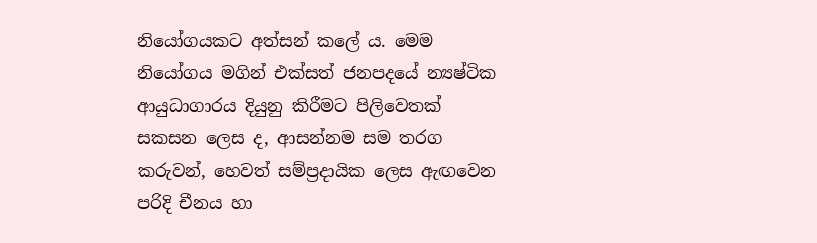නියෝගයකට අත්සන් කලේ ය. මෙම නියෝගය මගින් එක්සත් ජනපදයේ න්‍යෂ්ටික ආයුධාගාරය දියුනු කිරීමට පිලිවෙතක් සකසන ලෙස ද, ආසන්නම සම තරග කරුවන්, හෙවත් සම්ප්‍රදායික ලෙස ඇඟවෙන පරිදි චීනය හා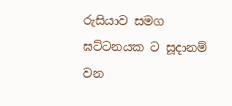රුසියාව සමග ඝට්ටනයක ට සූදානම් වන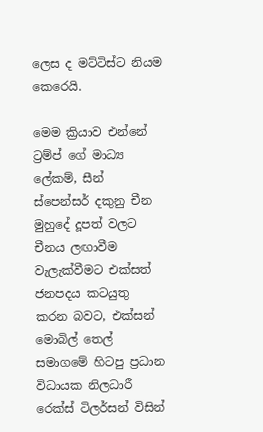ලෙස ද මට්ටිස්ට නියම කෙරෙයි.

මෙම ක්‍රියාව එන්නේ ට්‍රම්ප් ගේ මාධ්‍ය ලේකම්, සීන් ස්පෙන්සර් දකුනු චීන මුහුදේ දූපත් වලට චීනය ලඟාවීම වැලැක්වීමට එක්සත් ජනපදය කටයුතු කරන බවට, එක්සන් මොබිල් තෙල් සමාගමේ හිටපු ප්‍රධාන විධායක නිලධාරී රෙක්ස් ටිලර්සන් විසින්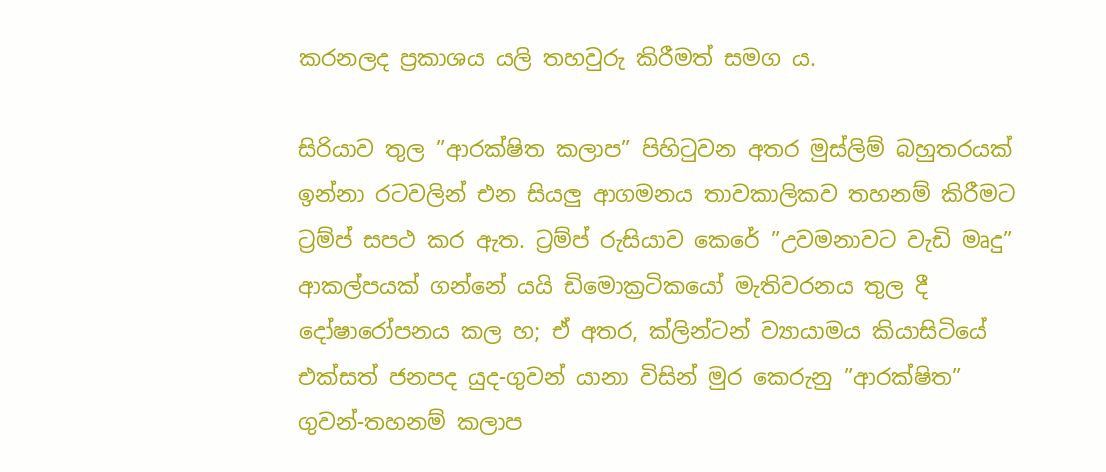කරනලද ප්‍රකාශය යලි තහවුරු කිරීමත් සමග ය.

සිරියාව තුල ”ආරක්ෂිත කලාප” පිහිටුවන අතර මුස්ලිම් බහුතරයක් ඉන්නා රටවලින් එන සියලු ආගමනය තාවකාලිකව තහනම් කිරීමට ට්‍රම්ප් සපථ කර ඇත. ට්‍රම්ප් රුසියාව කෙරේ ”උවමනාවට වැඩි මෘදු” ආකල්පයක් ගන්නේ යයි ඩිමොක්‍රටිකයෝ මැතිවරනය තුල දී දෝෂාරෝපනය කල හ; ඒ අතර, ක්ලින්ටන් ව්‍යායාමය කියාසිටියේ එක්සත් ජනපද යුද-ගුවන් යානා විසින් මුර කෙරුනු ”ආරක්ෂිත” ගුවන්-තහනම් කලාප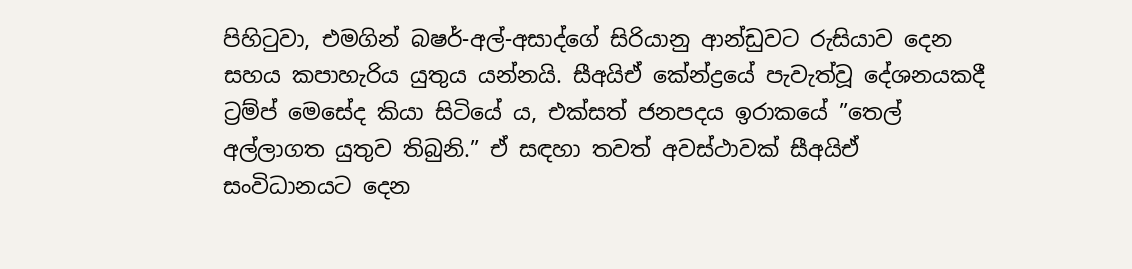පිහිටුවා, එමගින් බෂර්-අල්-අසාද්ගේ සිරියානු ආන්ඩුවට රුසියාව දෙන සහය කපාහැරිය යුතුය යන්නයි. සීඅයිඒ කේන්ද්‍රයේ පැවැත්වූ දේශනයකදී ට්‍රම්ප් මෙසේද කියා සිටියේ ය, එක්සත් ජනපදය ඉරාකයේ ”තෙල් අල්ලාගත යුතුව තිබුනි.” ඒ සඳහා තවත් අවස්ථාවක් සීඅයිඒ සංවිධානයට දෙන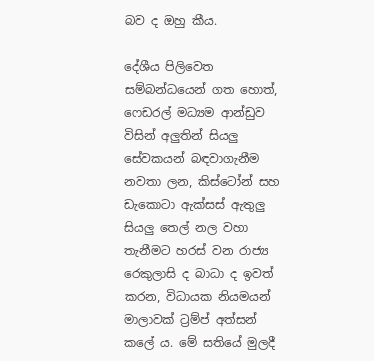බව ද ඔහු කීය.

දේශීය පිලිවෙත සම්බන්ධයෙන් ගත හොත්, ෆෙඩරල් මධ්‍යම ආන්ඩුව විසින් අලුතින් සියලු සේවකයන් බඳවාගැනීම නවතා ලන, කිස්ටෝන් සහ ඩැකොටා ඇක්සස් ඇතුලු සියලු තෙල් නල වහා තැනීමට හරස් වන රාජ්‍ය රෙකුලාසි ද බාධා ද ඉවත් කරන, විධායක නියමයන් මාලාවක් ට්‍රම්ප් අත්සන් කලේ ය. මේ සතියේ මුලදී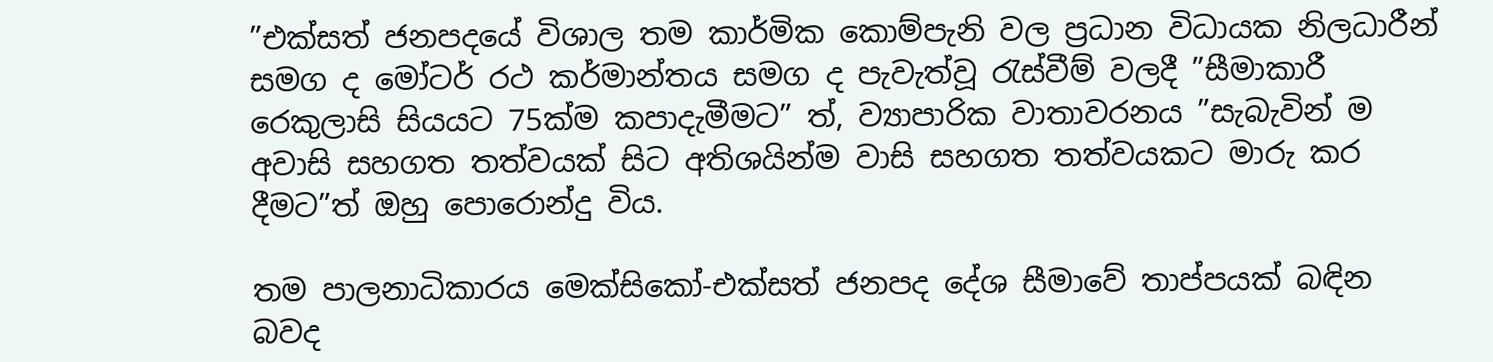”එක්සත් ජනපදයේ විශාල තම කාර්මික කොම්පැනි වල ප්‍රධාන විධායක නිලධාරීන් සමග ද මෝටර් රථ කර්මාන්තය සමග ද පැවැත්වූ රැස්වීම් වලදී ”සීමාකාරී රෙකුලාසි සියයට 75ක්ම කපාදැමීමට” ත්, ව්‍යාපාරික වාතාවරනය ”සැබැවින් ම අවාසි සහගත තත්වයක් සිට අතිශයින්ම වාසි සහගත තත්වයකට මාරු කර දීමට”ත් ඔහු පොරොන්දු විය.

තම පාලනාධිකාරය මෙක්සිකෝ-එක්සත් ජනපද දේශ සීමාවේ තාප්පයක් බඳින බවද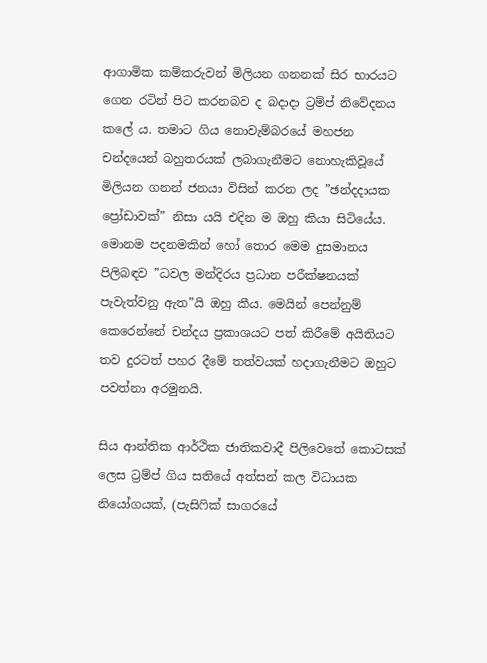ආගාමික කම්කරුවන් මිලියන ගනනක් සිර භාරයට ගෙන රටින් පිට කරනබව ද බදාදා ට්‍රම්ප් නිවේදනය කලේ ය. තමාට ගිය නොවැම්බරයේ මහජන චන්දයෙන් බහුතරයක් ලබාගැනීමට නොහැකිවූයේ මිලියන ගනන් ජනයා විසින් කරන ලද ”ඡන්දදායක ප්‍රෝඩාවක්” නිසා යයි එදින ම ඔහු කියා සිටියේය. මොනම පදනමකින් හෝ තොර මෙම දුසමානය පිලිබඳව ”ධවල මන්දිරය ප්‍රධාන පරීක්ෂනයක් පැවැත්වනු ඇත”යි ඔහු කීය. මෙයින් පෙන්නුම් කෙරෙන්නේ චන්දය ප්‍රකාශයට පත් කිරීමේ අයිතියට තව දුරටත් පහර දීමේ තත්වයක් හදාගැනීමට ඔහුට පවත්නා අරමුනයි.

සිය ආන්තික ආර්ථික ජාතිකවාදී පිලිවෙතේ කොටසක් ලෙස ට්‍රම්ප් ගිය සතියේ අත්සන් කල විධායක නියෝගයක්, (පැසිෆික් සාගරයේ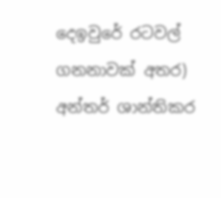දෙඉවුරේ රටවල් ගනනාවක් අතර) අන්තර් ශාන්තිකර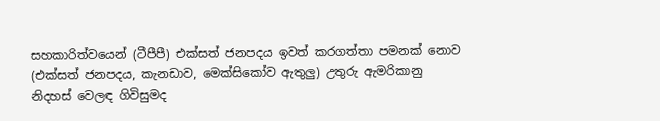සහකාරිත්වයෙන් (ටීපීපී) එක්සත් ජනපදය ඉවත් කරගත්තා පමනක් නොව (එක්සත් ජනපදය, කැනඩාව, මෙක්සිකෝව ඇතුලු) උතුරු ඇමරිකානු නිදහස් වෙලඳ ගිවිසුමද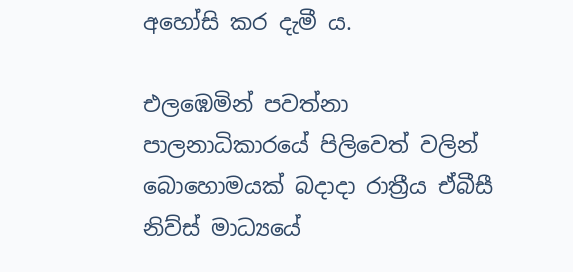අහෝසි කර දැමී ය.

එලඹෙමින් පවත්නා පාලනාධිකාරයේ පිලිවෙත් වලින් බොහොමයක් බදාදා රාත්‍රීය ඒබීසී නිව්ස් මාධ්‍යයේ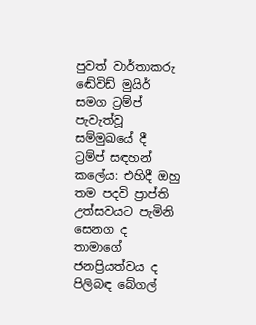පුවත් වාර්තාකරු ඬේවිඩ් මුයිර් සමග ට්‍රම්ප් පැවැත්වූ සම්මුඛයේ දී ට්‍රම්ප් සඳහන් කලේය: එහිදී ඔහු තම පදවි ප්‍රාප්ති උත්සවයට පැමිනි සෙනග ද තාමාගේ ජනප්‍රියත්වය ද පිලිබඳ බේගල්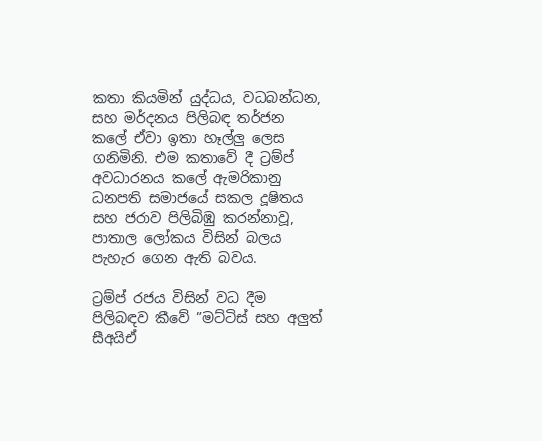කතා කියමින් යුද්ධය, වධබන්ධන, සහ මර්දනය පිලිබඳ තර්ජන කලේ ඒවා ඉතා හෑල්ලු ලෙස ගනිමිනි. එම කතාවේ දී ට්‍රම්ප් අවධාරනය කලේ ඇමරිකානු ධනපති සමාජයේ සකල දූෂිතය සහ ජරාව පිලිබිඹු කරන්නාවූ, පාතාල ලෝකය විසින් බලය පැහැර ගෙන ඇති බවය.

ට්‍රම්ප් රජය විසින් වධ දීම පිලිබඳව කීවේ ”මට්ටිස් සහ අලුත් සීඅයිඒ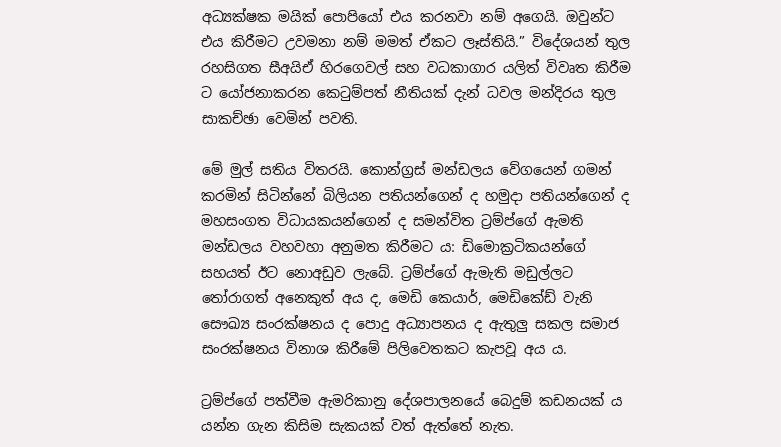අධ්‍යක්ෂක මයික් පොපියෝ එය කරනවා නම් අගෙයි. ඔවුන්ට එය කිරීමට උවමනා නම් මමත් ඒකට ලෑස්තියි.” විදේශයන් තුල රහසිගත සීඅයිඒ හිරගෙවල් සහ වධකාගාර යලිත් විවෘත කිරීම ට යෝජනාකරන කෙටුම්පත් නීතියක් දැන් ධවල මන්දිරය තුල සාකච්ඡා වෙමින් පවති.

මේ මුල් සතිය විතරයි. කොන්ග්‍රස් මන්ඩලය වේගයෙන් ගමන් කරමින් සිටින්නේ බිලියන පතියන්ගෙන් ද හමුදා පතියන්ගෙන් ද මහසංගත විධායකයන්ගෙන් ද සමන්විත ට්‍රම්ප්ගේ ඇමති මන්ඩලය වහවහා අනුමත කිරීමට ය: ඩිමොක්‍රටිකයන්ගේ සහයත් ඊට නොඅඩුව ලැබේ. ට්‍රම්ප්ගේ ඇමැති මඩුල්ලට තෝරාගත් අනෙකුත් අය ද, මෙඩි කෙයාර්, මෙඩිකේඩ් වැනි සෞඛ්‍ය සංරක්ෂනය ද පොදු අධ්‍යාපනය ද ඇතුලු සකල සමාජ සංරක්ෂනය විනාශ කිරීමේ පිලිවෙතකට කැපවූ අය ය.

ට්‍රම්ප්ගේ පත්වීම ඇමරිකානු දේශපාලනයේ බෙදුම් කඩනයක් ය යන්න ගැන කිසිම සැකයක් වත් ඇත්තේ නැත.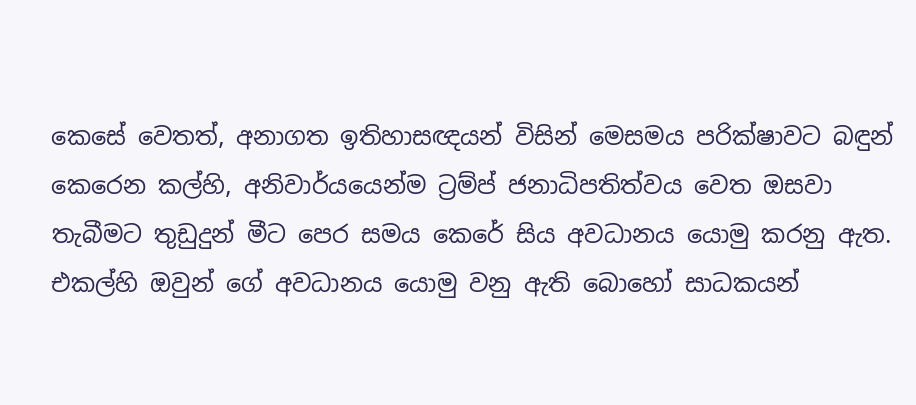කෙසේ වෙතත්, අනාගත ඉතිහාසඥයන් විසින් මෙසමය පරික්ෂාවට බඳුන් කෙරෙන කල්හි, අනිවාර්යයෙන්ම ට්‍රම්ප් ජනාධිපතිත්වය වෙත ඔසවා තැබීමට තුඩුදුන් මීට පෙර සමය කෙරේ සිය අවධානය යොමු කරනු ඇත. එකල්හි ඔවුන් ගේ අවධානය යොමු වනු ඇති බොහෝ සාධකයන්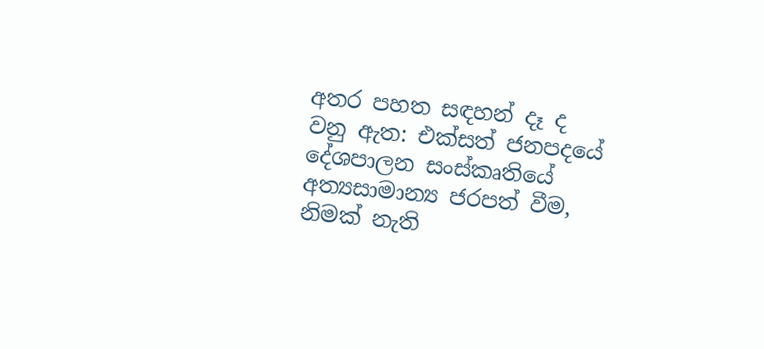අතර පහත සඳහන් දෑ ද වනු ඇත: එක්සත් ජනපදයේ දේශපාලන සංස්කෘතියේ අත්‍යසාමාන්‍ය ජරපත් වීම, නිමක් නැති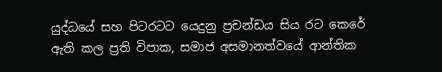යුද්ධයේ සහ පිටරටට යෙදුනු ප්‍රචන්ඩය සිය රට කෙරේ ඇති කල ප්‍රති විපාක, සමාජ අසමානත්වයේ ආන්තික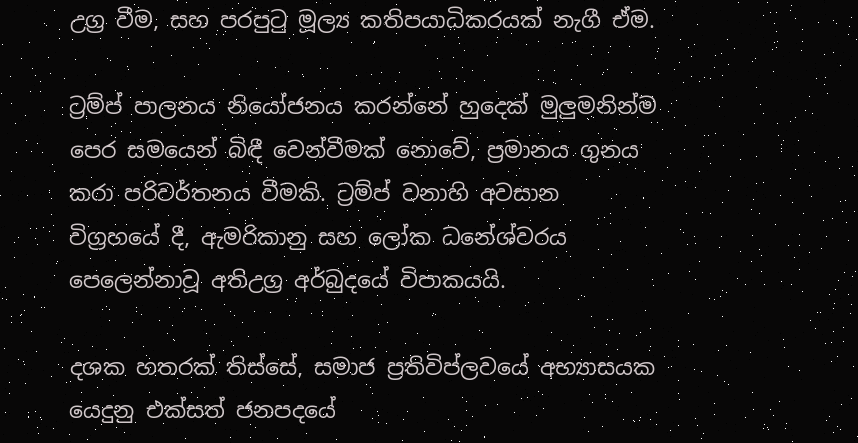උග්‍ර වීම, සහ පරපුටු මූල්‍ය කතිපයාධිකරයක් නැගී ඒම.

ට්‍රම්ප් පාලනය නියෝජනය කරන්නේ හුදෙක් මුලුමනින්ම පෙර සමයෙන් බිඳී වෙන්වීමක් නොවේ, ප්‍රමානය ගුනය කරා පරිවර්තනය වීමකි. ට්‍රම්ප් වනාහි අවසාන විග්‍රහයේ දී, ඇමරිකානු සහ ලෝක ධනේශ්වරය පෙලෙන්නාවූ අතිඋග්‍ර අර්බුදයේ විපාකයයි.

දශක හතරක් තිස්සේ, සමාජ ප්‍රතිවිප්ලවයේ අභ්‍යාසයක යෙදුනු එක්සත් ජනපදයේ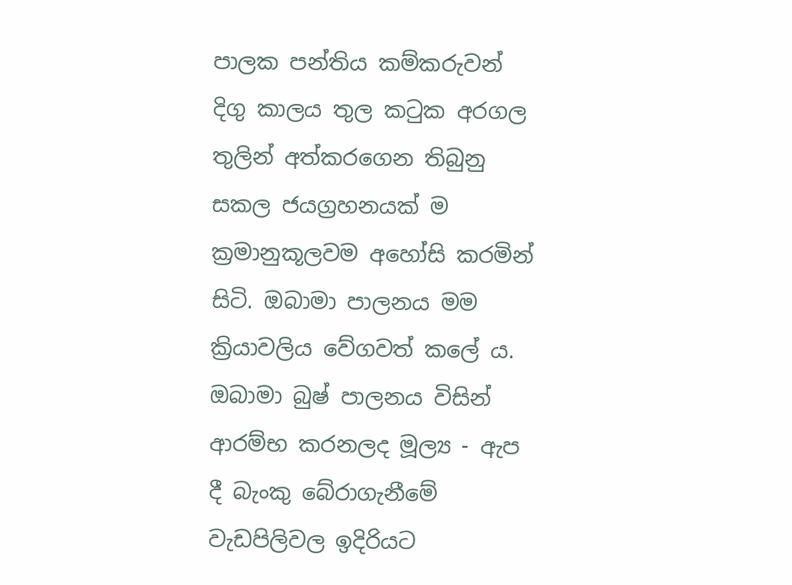පාලක පන්තිය කම්කරුවන් දිගු කාලය තුල කටුක අරගල තුලින් අත්කරගෙන තිබුනු සකල ජයග්‍රහනයක් ම ක්‍රමානුකූලවම අහෝසි කරමින් සිටි. ඔබාමා පාලනය මම ක්‍රියාවලිය වේගවත් කලේ ය. ඔබාමා බුෂ් පාලනය විසින් ආරම්භ කරනලද මූල්‍ය - ඇප දී බැංකු බේරාගැනීමේ වැඩපිලිවල ඉදිරියට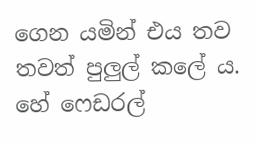ගෙන යමින් එය තව තවත් පුලුල් කලේ ය. හේ ෆෙඩරල්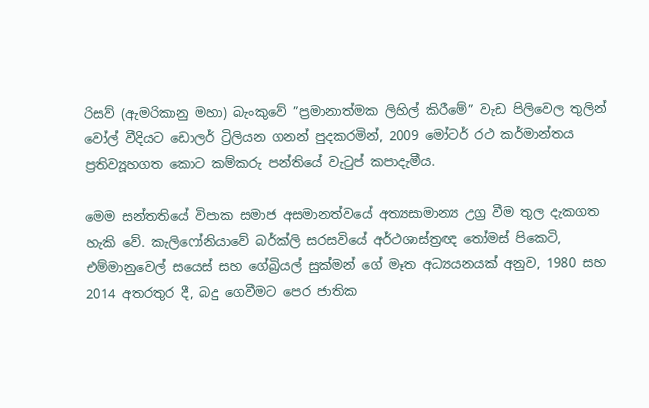රිසව් (ඇමරිකානු මහා) බැංකුවේ ”ප්‍රමානාත්මක ලිහිල් කිරීමේ” වැඩ පිලිවෙල තුලින් වෝල් වීදියට ඩොලර් ට්‍රිලියන ගනන් පුදකරමින්, 2009 මෝටර් රථ කර්මාන්තය ප්‍රතිව්‍යූහගත කොට කම්කරු පන්තියේ වැටුප් කපාදැමීය.

මෙම සන්තතියේ විපාක සමාජ අසමානත්වයේ අත්‍යසාමාන්‍ය උග්‍ර වීම තුල දැකගත හැකි වේ. කැලිෆෝනියාවේ බර්ක්ලි සරසවියේ අර්ථශාස්ත්‍රඥ තෝමස් පිකෙටි, එම්මානුවෙල් සයෙස් සහ ගේබ්‍රියල් සුක්මන් ගේ මෑත අධ්‍යයනයක් අනුව, 1980 සහ 2014 අතරතුර දී, බදු ගෙවීමට පෙර ජාතික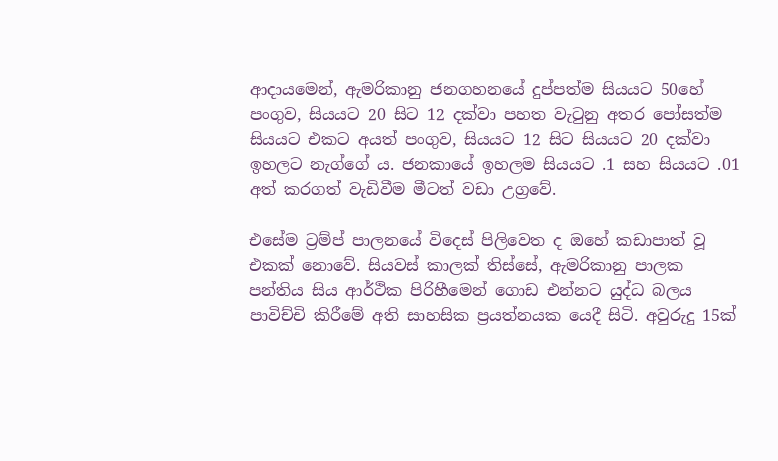ආදායමෙන්, ඇමරිකානු ජනගහනයේ දුප්පත්ම සියයට 50හේ පංගුව, සියයට 20 සිට 12 දක්වා පහත වැටුනු අතර පෝසත්ම සියයට එකට අයත් පංගුව, සියයට 12 සිට සියයට 20 දක්වා ඉහලට නැග්ගේ ය. ජනකායේ ඉහලම සියයට .1 සහ සියයට .01 අත් කරගත් වැඩිවීම මීටත් වඩා උග්‍රවේ.

එසේම ට්‍රම්ප් පාලනයේ විදෙස් පිලිවෙත ද ඔහේ කඩාපාත් වූ එකක් නොවේ. සියවස් කාලක් තිස්සේ, ඇමරිකානු පාලක පන්තිය සිය ආර්ථික පිරිහීමෙන් ගොඩ එන්නට යුද්ධ බලය පාවිච්චි කිරීමේ අති සාහසික ප්‍රයත්නයක යෙදී සිටි. අවුරුදු 15ක්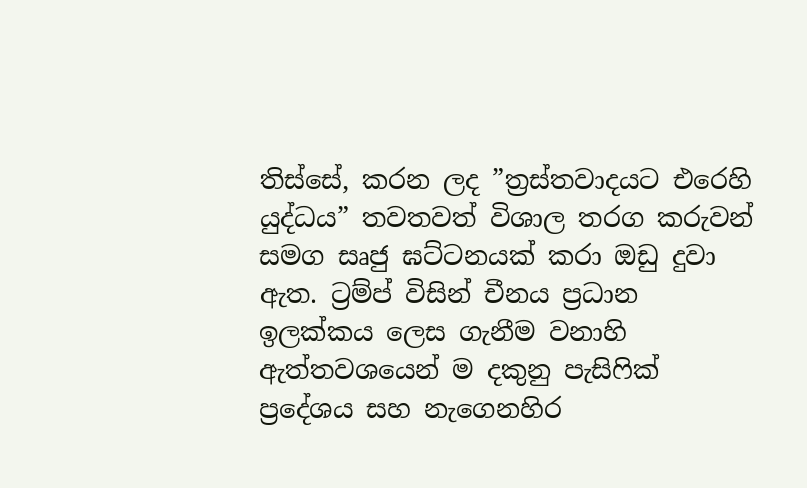තිස්සේ, කරන ලද ”ත්‍රස්තවාදයට එරෙහි යුද්ධය” තවතවත් විශාල තරග කරුවන් සමග සෘජු ඝට්ටනයක් කරා ඔඩු දුවා ඇත. ට්‍රම්ප් විසින් චීනය ප්‍රධාන ඉලක්කය ලෙස ගැනීම වනාහි ඇත්තවශයෙන් ම දකුනු පැසිෆික් ප්‍රදේශය සහ නැගෙනහිර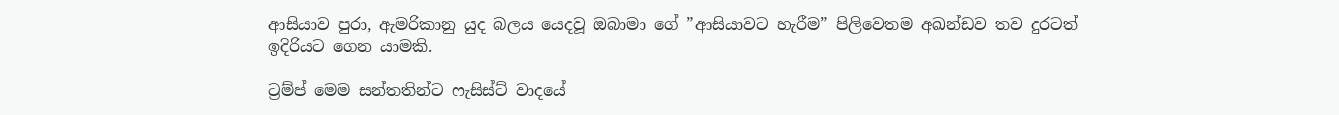ආසියාව පුරා, ඇමරිකානු යුද බලය යෙදවූ ඔබාමා ගේ ”ආසියාවට හැරීම” පිලිවෙතම අඛන්ඩව තව දුරටත් ඉදිරියට ගෙන යාමකි.

ට්‍රම්ප් මෙම සන්තතින්ට ෆැසිස්ට් වාදයේ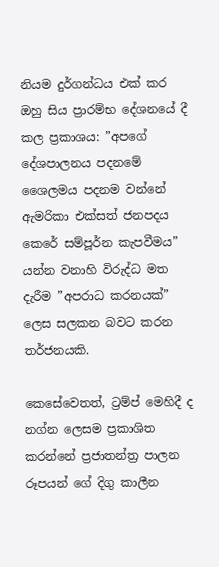නියම දුර්ගන්ධය එක් කර ඔහු සිය ප්‍රාරම්භ දේශනයේ දී කල ප්‍රකාශය: ”අපගේ දේශපාලනය පදනමේ ශෛලමය පදනම වන්නේ ඇමරිකා එක්සත් ජනපදය කෙරේ සම්පූර්න කැපවීමය” යන්න වනාහි විරුද්ධ මත දැරීම ”අපරාධ කරනයක්” ලෙස සලකන බවට කරන තර්ජනයකි.

කෙසේවෙතත්, ට්‍රම්ප් මෙහිදී ද නග්න ලෙසම ප්‍රකාශිත කරන්නේ ප්‍රජාතන්ත්‍ර පාලන රූපයන් ගේ දිගු කාලීන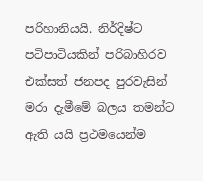පරිහානියයි. නිර්දිෂ්ට පටිපාටියකින් පරිබාහිරව එක්සත් ජනපද පුරවැසින් මරා දැමීමේ බලය තමන්ට ඇති යයි ප්‍රථමයෙන්ම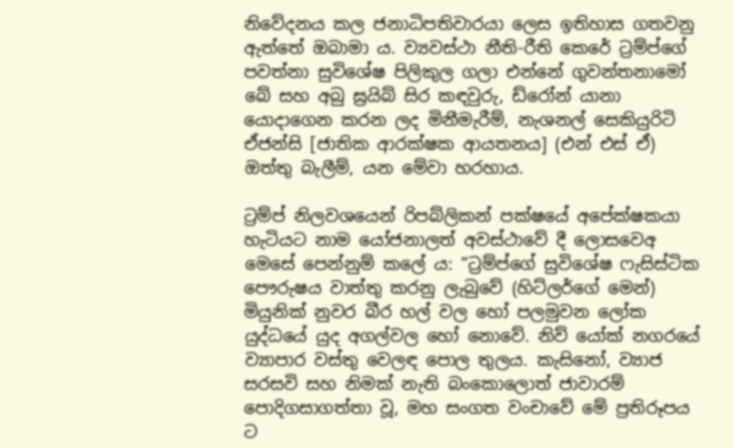නිවේදනය කල ජනාධිපතිවාරයා ලෙස ඉතිහාස ගතවනු ඇත්තේ ඔබාමා ය. ව්‍යවස්ථා නීති-රීති කෙරේ ට්‍රම්ප්ගේ පවත්නා සුවිශේෂ පිලිකුල ගලා එන්නේ ගුවන්තනාමෝ බේ සහ අබු ඝ්‍රයිබ් සිර කඳවුරු, ඩ්රෝන් යානා යොදාගෙන කරන ලද මිනීමැරීම්, නැශනල් සෙකියුරිටි ඒජන්සි [ජාතික ආරක්ෂක ආයතනය] (එන් එස් ඒ) ඔත්තු බැලීම්, යන මේවා හරහාය.

ට්‍රම්ප් නිලවශයෙන් රිපබ්ලිකන් පක්ෂයේ අපේක්ෂකයා හැටියට නාම යෝජනාලත් අවස්ථාවේ දී ලොසවෙඅ මෙසේ පෙන්නුම් කලේ ය: ”ට්‍රම්ප්ගේ සුවිශේෂ ෆැසිස්ටික පෞරුෂය වාත්තු කරනු ලැබුවේ (හිට්ලර්ගේ මෙන්) මියුනික් නුවර බීර හල් වල හෝ පලමුවන ලෝක යුද්ධයේ යුද අගල්වල හෝ නොවේ. නිව් යෝක් නගරයේ ව්‍යාපාර වස්තු වෙලඳ පොල තුලය. කැසිනෝ, ව්‍යාජ සරසවි සහ නිමක් නැති බංකොලොත් ජාවාරම් පොදිගසාගත්තා වූ, මහ සංගත වංචාවේ මේ ප්‍රතිරූපය ට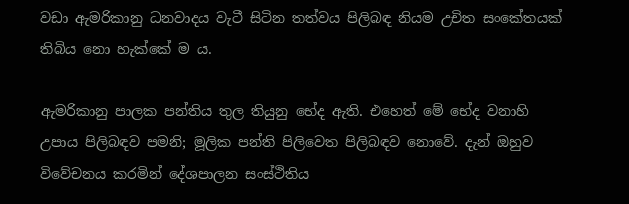වඩා ඇමරිකානු ධනවාදය වැටී සිටින තත්වය පිලිබඳ නියම උචිත සංකේතයක් තිබිය නො හැක්කේ ම ය.

ඇමරිකානු පාලක පන්තිය තුල තියුනු භේද ඇති. එහෙත් මේ භේද වනාහි උපාය පිලිබඳව පමනි; මූලික පන්ති පිලිවෙත පිලිබඳව නොවේ. දැන් ඔහුව විවේචනය කරමින් දේශපාලන සංස්ථිතිය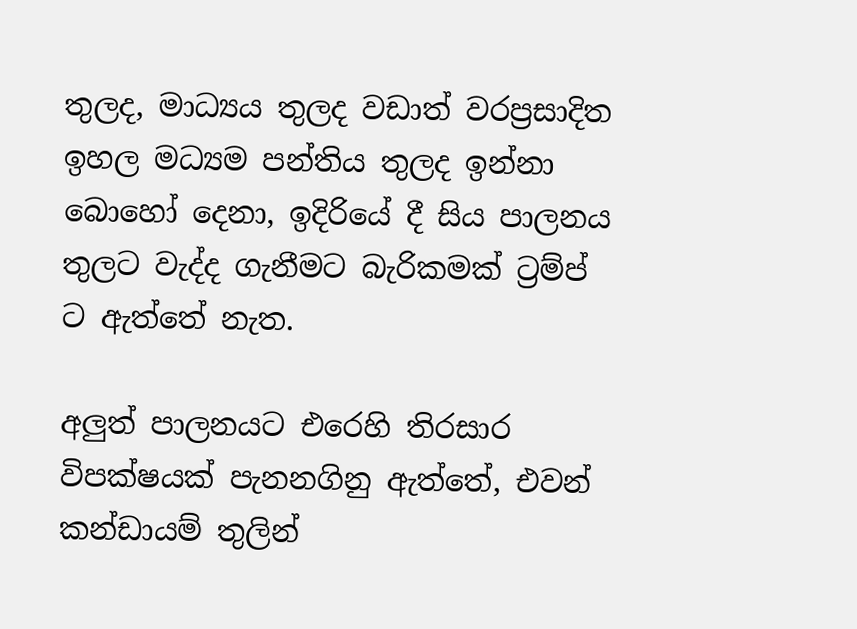තුලද, මාධ්‍යය තුලද වඩාත් වරප්‍රසාදිත ඉහල මධ්‍යම පන්තිය තුලද ඉන්නා බොහෝ දෙනා, ඉදිරියේ දී සිය පාලනය තුලට වැද්ද ගැනීමට බැරිකමක් ට්‍රම්ප් ට ඇත්තේ නැත.

අලුත් පාලනයට එරෙහි තිරසාර විපක්ෂයක් පැනනගිනු ඇත්තේ, එවන් කන්ඩායම් තුලින්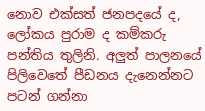නොව එක්සත් ජනපදයේ ද, ලෝකය පුරාම ද කම්කරු පන්තිය තුලිනි. අලුත් පාලනයේ පිලිවෙතේ පීඩනය දැනෙන්නට පටන් ගන්නා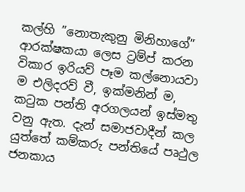කල්හි ”නොතැකුනු මිනිහාගේ” ආරක්ෂකයා ලෙස ට්‍රම්ප් කරන විකාර ඉරියව් පෑම කල්නොයවා ම එලිදරව් වී, ඉක්මනින් ම, කටුක පන්ති අරගලයන් ඉස්මතු වනු ඇත. දැන් සමාජවාදීන් කල යුත්තේ කම්කරු පන්තියේ පෘථුල ජනකාය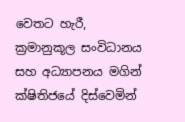වෙතට හැරී, ක්‍රමානුකූල සංවිධානය සහ අධ්‍යාපනය මගින් ක්ෂිතිජයේ දිස්වෙමින්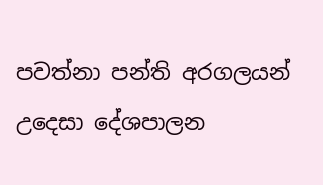පවත්නා පන්ති අරගලයන් උදෙසා දේශපාලන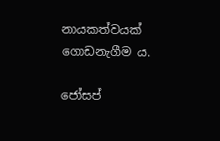නායකත්වයක් ගොඩනැගීම ය.

ජෝසප්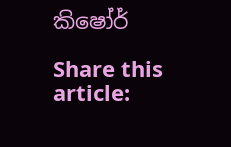කිෂෝර්

Share this article: